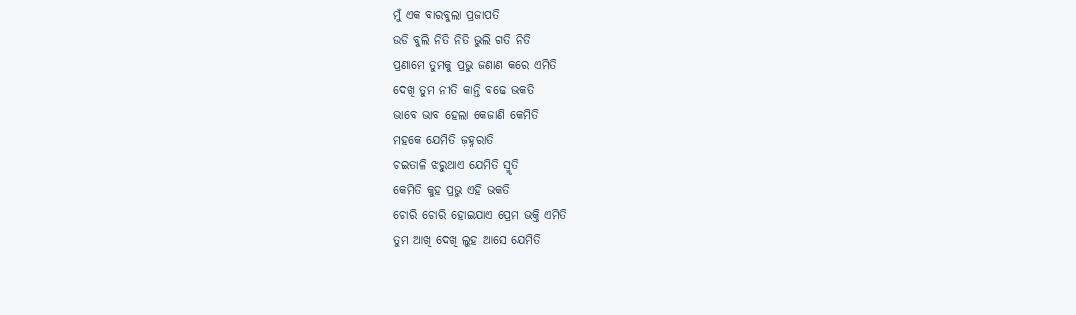ମୁଁ ଏକ ବାରବୁଲା ପ୍ରଜାପତି
ଉଡି ବୁଲି ନିତି ନିତି ଭୁଲି ଗତି ନିତି
ପ୍ରଣାମେ ତୁମକୁ ପ୍ରଭୁ ଜଣାଣ କରେ ଏମିତି
ଦେଖି ତୁମ ନୀତି କାନ୍ତି ବଢେ ଭକତି
ଭାବେ ଭାବ ହେଲା କେଜାଣି କେମିତି
ମହକେ ଯେମିତି ଜ଼ହ୍ନରାତି
ଚଇତାଳି ଝରୁଥାଏ ଯେମିତି ସ୍ମୃତି
କେମିତି କୁହ ପ୍ରଭୁ ଏହି ଭକତି
ଚୋରି ଚୋରି ହୋଇଯାଏ ପ୍ରେମ ଭକ୍ତି ଏମିତି
ତୁମ ଆଖି ଦେଖି ଲୁହ ଆସେ ଯେମିତି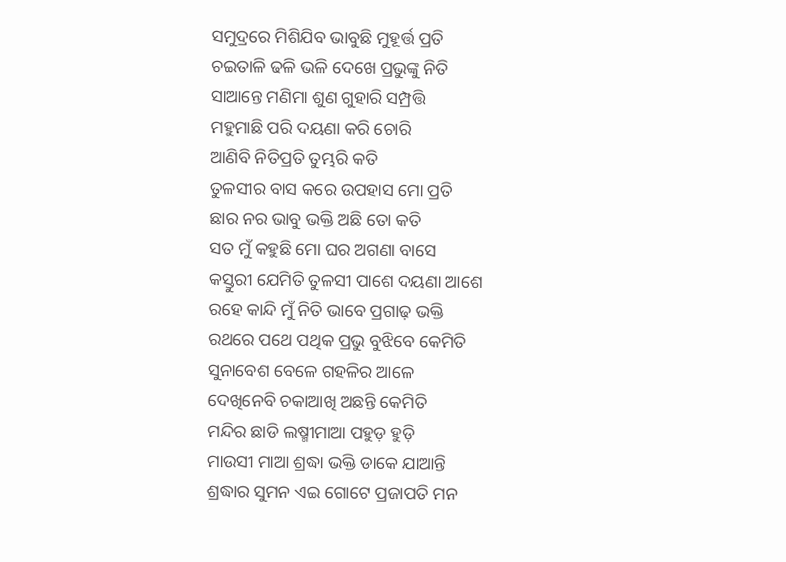ସମୁଦ୍ରରେ ମିଶିଯିବ ଭାବୁଛି ମୁହୂର୍ତ୍ତ ପ୍ରତି
ଚଇତାଳି ଢଳି ଭଳି ଦେଖେ ପ୍ରଭୁଙ୍କୁ ନିତି
ସାଆନ୍ତେ ମଣିମା ଶୁଣ ଗୁହାରି ସମ୍ପ୍ରତ୍ତି
ମହୁମାଛି ପରି ଦୟଣା କରି ଚୋରି
ଆଣିବି ନିତିପ୍ରତି ତୁମ୍ଭରି କତି
ତୁଳସୀର ବାସ କରେ ଉପହାସ ମୋ ପ୍ରତି
ଛାର ନର ଭାବୁ ଭକ୍ତି ଅଛି ତୋ କତି
ସତ ମୁଁ କହୁଛି ମୋ ଘର ଅଗଣା ବାସେ
କସ୍ତୁରୀ ଯେମିତି ତୁଳସୀ ପାଶେ ଦୟଣା ଆଶେ
ରହେ କାନ୍ଦି ମୁଁ ନିତି ଭାବେ ପ୍ରଗାଢ଼ ଭକ୍ତି
ରଥରେ ପଥେ ପଥିକ ପ୍ରଭୁ ବୁଝିବେ କେମିତି
ସୁନାବେଶ ବେଳେ ଗହଳିର ଆଳେ
ଦେଖିନେବି ଚକାଆଖି ଅଛନ୍ତି କେମିତି
ମନ୍ଦିର ଛାଡି ଲଷ୍ମୀମାଆ ପହୁଡ଼ ହୁଡ଼ି
ମାଉସୀ ମାଆ ଶ୍ରଦ୍ଧା ଭକ୍ତି ଡାକେ ଯାଆନ୍ତି
ଶ୍ରଦ୍ଧାର ସୁମନ ଏଇ ଗୋଟେ ପ୍ରଜାପତି ମନ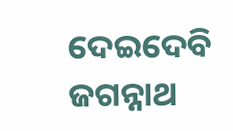ଦେଇଦେବି ଜଗନ୍ନାଥ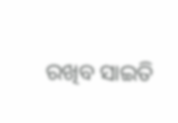ରଖିବ ସାଇତି